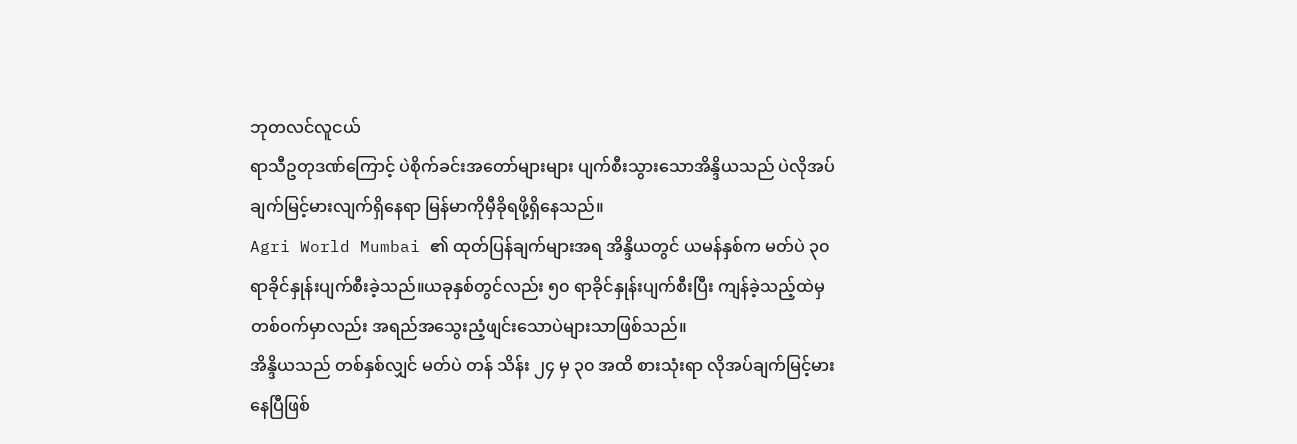ဘုတလင်လူငယ်
ရာသီဥတုဒဏ်ကြောင့် ပဲစိုက်ခင်းအတော်များများ ပျက်စီးသွားသောအိန္ဒိယသည် ပဲလိုအပ်ချက်မြင့်မားလျက်ရှိနေရာ မြန်မာကိုမှီခိုရဖို့ရှိနေသည်။
Agri World Mumbai ၏ ထုတ်ပြန်ချက်များအရ အိန္ဒိယတွင် ယမန်နှစ်က မတ်ပဲ ၃၀ ရာခိုင်နှုန်းပျက်စီးခဲ့သည်။ယခုနှစ်တွင်လည်း ၅၀ ရာခိုင်နှုန်းပျက်စီးပြီး ကျန်ခဲ့သည့်ထဲမှ တစ်ဝက်မှာလည်း အရည်အသွေးညံ့ဖျင်းသောပဲများသာဖြစ်သည်။
အိန္ဒိယသည် တစ်နှစ်လျှင် မတ်ပဲ တန် သိန်း ၂၄ မှ ၃၀ အထိ စားသုံးရာ လိုအပ်ချက်မြင့်မားနေပြီဖြစ်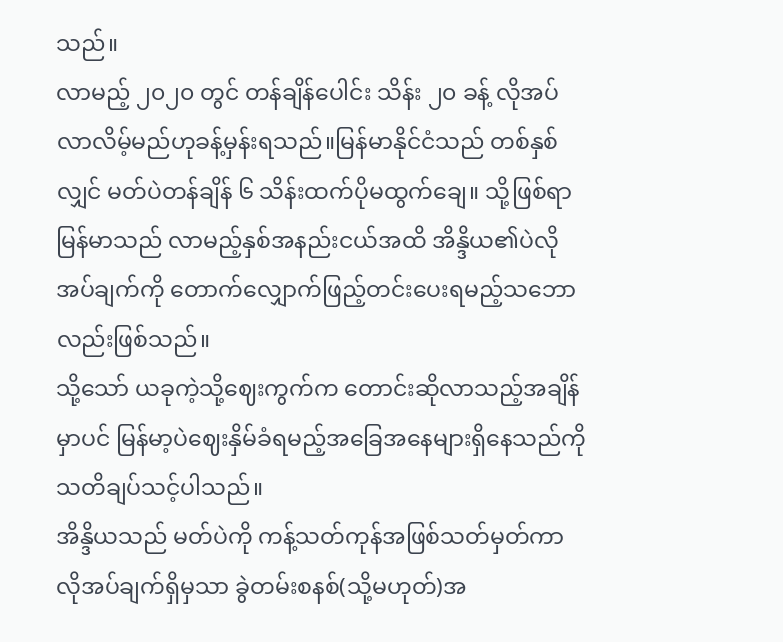သည်။
လာမည့် ၂၀၂၀ တွင် တန်ချိန်ပေါင်း သိန်း ၂၀ ခန့် လိုအပ်လာလိမ့်မည်ဟုခန့်မှန်းရသည်။မြန်မာနိုင်ငံသည် တစ်နှစ်လျှင် မတ်ပဲတန်ချိန် ၆ သိန်းထက်ပိုမထွက်ချေ။ သို့ဖြစ်ရာ မြန်မာသည် လာမည့်နှစ်အနည်းငယ်အထိ အိန္ဒိယ၏ပဲလိုအပ်ချက်ကို တောက်လျှောက်ဖြည့်တင်းပေးရမည့်သဘောလည်းဖြစ်သည်။
သို့သော် ယခုကဲ့သို့ဈေးကွက်က တောင်းဆိုလာသည့်အချိန်မှာပင် မြန်မာ့ပဲဈေးနှိမ်ခံရမည့်အခြေအနေများရှိနေသည်ကို သတိချပ်သင့်ပါသည်။
အိန္ဒိယသည် မတ်ပဲကို ကန့်သတ်ကုန်အဖြစ်သတ်မှတ်ကာ လိုအပ်ချက်ရှိမှသာ ခွဲတမ်းစနစ်(သို့မဟုတ်)အ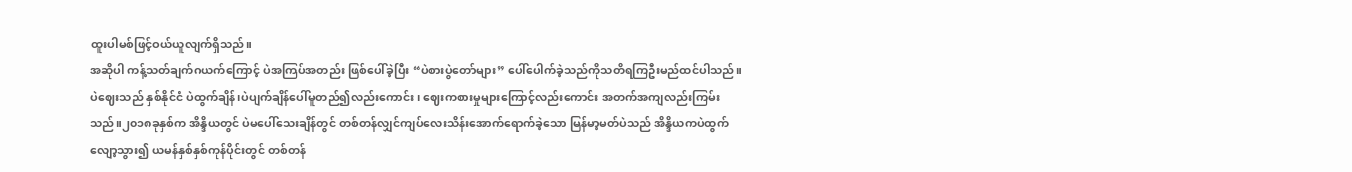ထူးပါမစ်ဖြင့်ဝယ်ယူလျက်ရှိသည်။
အဆိုပါ ကန့်သတ်ချက်ဂယက်ကြောင့် ပဲအကြပ်အတည်း ဖြစ်ပေါ်ခဲ့ပြီး “ပဲစားပွဲတော်များ” ပေါ်ပေါက်ခဲ့သည်ကိုသတိရကြဦးမည်ထင်ပါသည်။
ပဲဈေးသည် နှစ်နိုင်ငံ ပဲထွက်ချိန်၊ပဲပျက်ချိန်ပေါ်မူတည်၍လည်းကောင်း၊ ဈေးကစားမှုများကြောင့်လည်းကောင်း အတက်အကျလည်းကြမ်းသည်။၂၀၁၈ခုနှစ်က အိန္ဒိယတွင် ပဲမပေါ်သေးချိန်တွင် တစ်တန်လျှင်ကျပ်လေးသိန်းအောက်ရောက်ခဲ့သော မြန်မာ့မတ်ပဲသည် အိန္ဒိယကပဲထွက်လျော့သွား၍ ယမန်နှစ်နှစ်ကုန်ပိုင်းတွင် တစ်တန်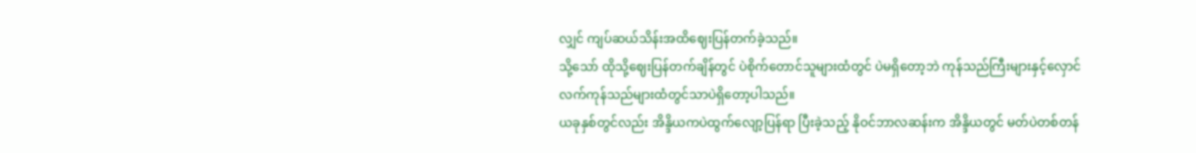လျှင် ကျပ်ဆယ်သိန်းအထိဈေးပြန်တက်ခဲ့သည်။
သို့သော် ထိုသို့ဈေးပြန်တက်ချိန်တွင် ပဲစိုက်တောင်သူများထံတွင် ပဲမရှိတော့ဘဲ ကုန်သည်ကြီးများနှင့်လှောင်လက်ကုန်သည်များထံတွင်သာပဲရှိတော့ပါသည်။
ယခုနှစ်တွင်လည်း အိန္ဒိယကပဲထွက်လျော့ပြန်ရာ ပြီးခဲ့သည့် နိုဝင်ဘာလဆန်းက အိန္ဒိယတွင် မတ်ပဲတစ်တန်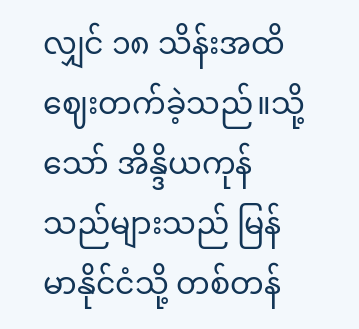လျှင် ၁၈ သိန်းအထိဈေးတက်ခဲ့သည်။သို့သော် အိန္ဒိယကုန်သည်များသည် မြန်မာနိုင်ငံသို့ တစ်တန်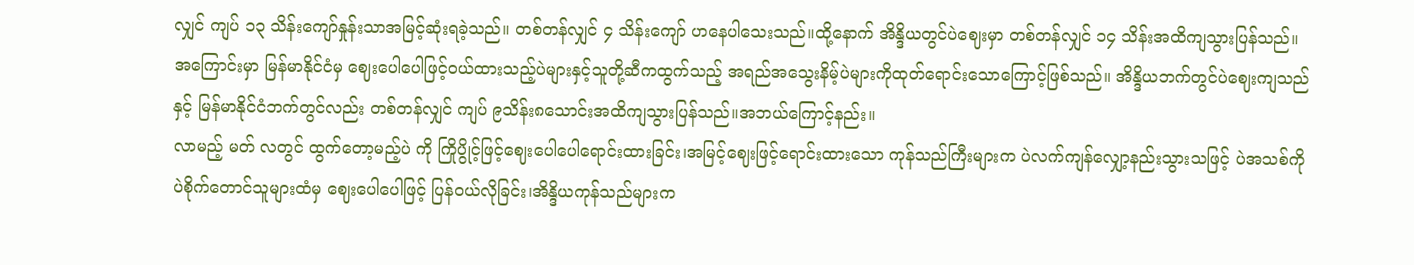လျှင် ကျပ် ၁၃ သိန်းကျော်နှုန်းသာအမြင့်ဆုံးရခဲ့သည်။ တစ်တန်လျှင် ၄ သိန်းကျော် ဟနေပါသေးသည်။ထို့နောက် အိန္ဒိယတွင်ပဲဈေးမှာ တစ်တန်လျှင် ၁၄ သိန်းအထိကျသွားပြန်သည်။
အကြောင်းမှာ မြန်မာနိုင်ငံမှ ဈေးပေါပေါဖြင့်ဝယ်ထားသည့်ပဲများနှင့်သူတို့ဆီကထွက်သည့် အရည်အသွေးနိမ့်ပဲများကိုထုတ်ရောင်းသောကြောင့်ဖြစ်သည်။ အိန္ဒိယဘက်တွင်ပဲဈေးကျသည်နှင့် မြန်မာနိုင်ငံဘက်တွင်လည်း တစ်တန်လျှင် ကျပ် ၉သိန်း၈သောင်းအထိကျသွားပြန်သည်။အဘယ်ကြောင့်နည်း။
လာမည့် မတ် လတွင် ထွက်တော့မည့်ပဲ ကို ကြိုပွိုင့်ဖြင့်ဈေးပေါပေါရောင်းထားခြင်း၊အမြင့်ဈေးဖြင့်ရောင်းထားသော ကုန်သည်ကြီးများက ပဲလက်ကျန်လျှော့နည်းသွားသဖြင့် ပဲအသစ်ကို ပဲစိုက်တောင်သူများထံမှ ဈေးပေါပေါဖြင့် ပြန်ဝယ်လိုခြင်း၊အိန္ဒိယကုန်သည်များက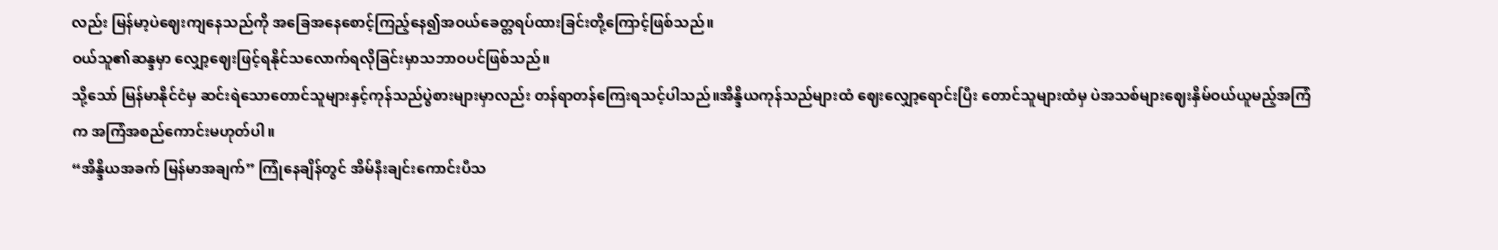လည်း မြန်မာ့ပဲဈေးကျနေသည်ကို အခြေအနေစောင့်ကြည့်နေ၍အဝယ်ခေတ္တရပ်ထားခြင်းတို့ကြောင့်ဖြစ်သည်။
ဝယ်သူ၏ဆန္ဒမှာ လျှော့ဈေးဖြင့်ရနိုင်သလောက်ရလိုခြင်းမှာသဘာဝပင်ဖြစ်သည်။
သို့သော် မြန်မာနိုင်ငံမှ ဆင်းရဲသောတောင်သူများနှင့်ကုန်သည်ပွဲစားများမှာလည်း တန်ရာတန်ကြေးရသင့်ပါသည်။အိန္ဒိယကုန်သည်များထံ ဈေးလျှော့ရောင်းပြီး တောင်သူများထံမှ ပဲအသစ်များဈေးနှိမ်ဝယ်ယူမည့်အကြံက အကြံအစည်ကောင်းမဟုတ်ပါ။
“အိန္ဒိယအခက် မြန်မာအချက်” ကြုံနေချိန်တွင် အိမ်နီးချင်းကောင်းပီသ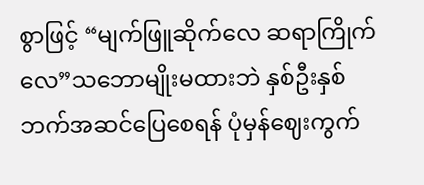စွာဖြင့် “မျက်ဖြူဆိုက်လေ ဆရာကြိုက်လေ”သဘောမျိုးမထားဘဲ နှစ်ဦးနှစ်ဘက်အဆင်ပြေစေရန် ပုံမှန်ဈေးကွက်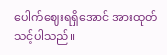ပေါက်ဈေးရရှိအောင် အားထုတ်သင့်ပါသည်။